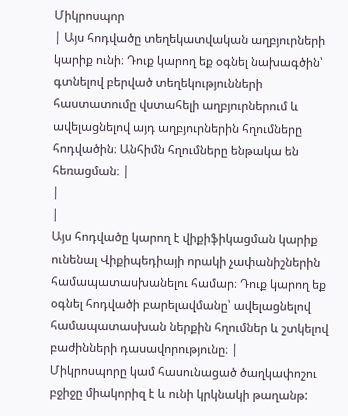Միկրոսպոր
| Այս հոդվածը տեղեկատվական աղբյուրների կարիք ունի։ Դուք կարող եք օգնել նախագծին՝ գտնելով բերված տեղեկությունների հաստատումը վստահելի աղբյուրներում և ավելացնելով այդ աղբյուրներին հղումները հոդվածին։ Անհիմն հղումները ենթակա են հեռացման։ |
|
|
Այս հոդվածը կարող է վիքիֆիկացման կարիք ունենալ Վիքիպեդիայի որակի չափանիշներին համապատասխանելու համար։ Դուք կարող եք օգնել հոդվածի բարելավմանը՝ ավելացնելով համապատասխան ներքին հղումներ և շտկելով բաժինների դասավորությունը։ |
Միկրոսպորը կամ հասունացած ծաղկափոշու բջիջը միակորիզ է և ունի կրկնակի թաղանթ: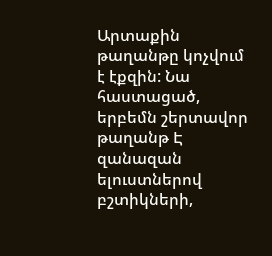Արտաքին թաղանթը կոչվում է էքզին: Նա հաստացած, երբեմն շերտավոր թաղանթ Է զանազան ելուստներով բշտիկների,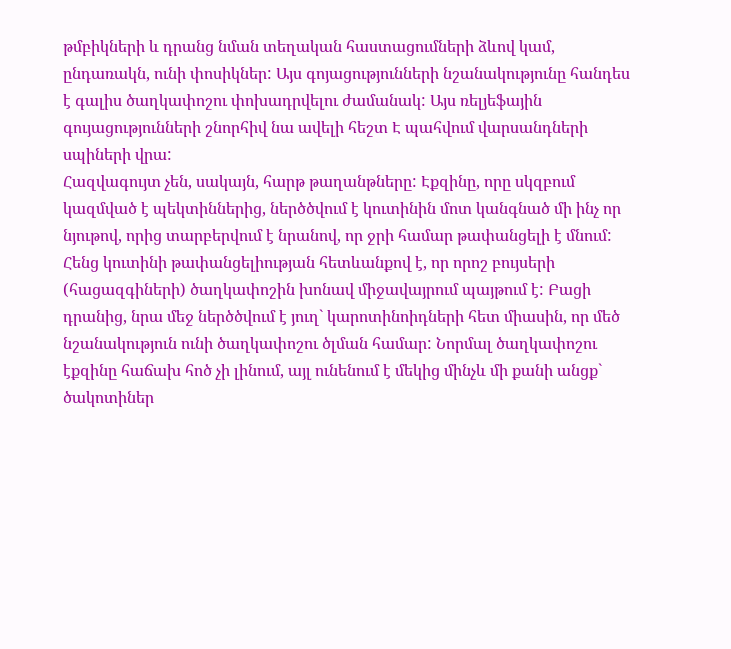թմբիկների և դրանց նման տեղական հաստացումների ձևով կամ, ընդառակն, ունի փոսիկներ: Այս գոյացությունների նշանակությունը հանդես է գալիս ծաղկափոշու փոխադրվելու ժամանակ: Այս ռելյեֆային գույացությունների շնորհիվ նա ավելի հեշտ Է պահվում վարսանդների սպիների վրա:
Հազվագույտ չեն, սակայն, հարթ թաղանթները: Էքզինը, որը սկզբում կազմված է պեկտիններից, ներծծվում է կուտինին մոտ կանգնած մի ինչ որ նյութով, որից տարբերվում է նրանով, որ ջրի համար թափանցելի է մնում: Հենց կուտինի թափանցելիության հետևանքով է, որ որոշ բույսերի (հացազգիների) ծաղկափոշին խոնավ միջավայրում պայթում է: Բացի դրանից, նրա մեջ ներծծվում է յուղ` կարոտինոիդների հետ միասին, որ մեծ նշանակություն ունի ծաղկափոշու ծլման համար: Նորմալ ծաղկափոշու էքզինը հաճախ հոծ չի լինում, այլ ունենում է մեկից մինչև մի քանի անցք` ծակոտիներ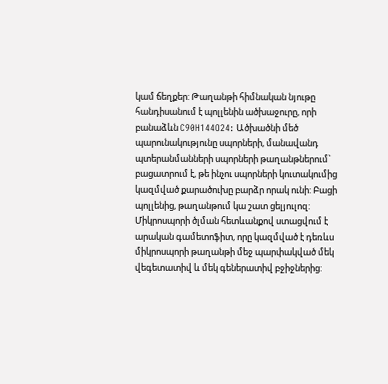կամ ճեղքեր: Թաղանթի հիմնական նյութը հանդիսանում է պոլլենին ածխաջուրը, որի բանաձևն C90H144O24: Ածխածնի մեծ պարունակությունը սպորների, մանավանդ պտերանմանների սպորների թաղանթներում` բացատրում է, թե ինչու սպորների կուտակումից կազմված քարածուխը բարձր որակ ունի: Բացի պոլլենից, թաղանթում կա շատ ցելյուլոզ:
Միկրոսպորի ծլման հետևանքով ստացվում է արական գամետոֆիտ, որը կազմված է դեռևս միկրոսպորի թաղանթի մեջ պարփակված մեկ վեգետատիվ և մեկ գեներատիվ բջիջներից: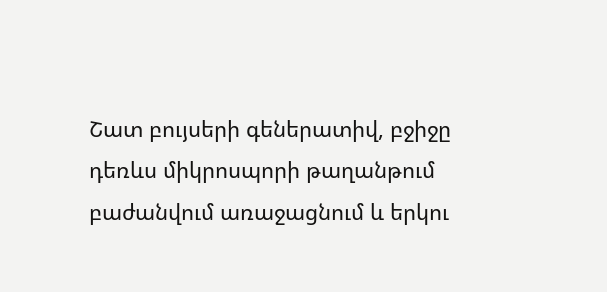Շատ բույսերի գեներատիվ, բջիջը դեռևս միկրոսպորի թաղանթում բաժանվում առաջացնում և երկու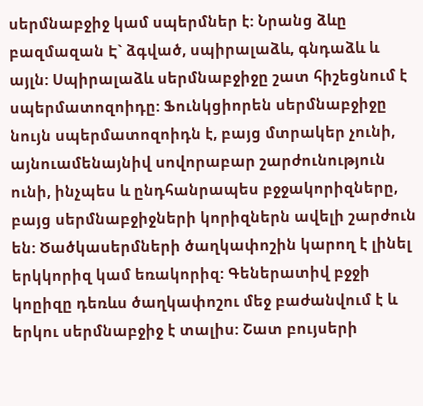սերմնաբջիջ կամ սպերմներ է: Նրանց ձևը բազմազան Է` ձգված, սպիրալաձև, գնդաձև և այլն: Սպիրալաձև սերմնաբջիջը շատ հիշեցնում է սպերմատոզոիդը: Ֆունկցիորեն սերմնաբջիջը նույն սպերմատոզոիդն է, բայց մտրակեր չունի, այնուամենայնիվ սովորաբար շարժունություն ունի, ինչպես և ընդհանրապես բջջակորիզները, բայց սերմնաբջիջների կորիզներն ավելի շարժուն են: Ծածկասերմների ծաղկափոշին կարող է լինել երկկորիզ կամ եռակորիզ: Գեներատիվ բջջի կոըիզը դեռևս ծաղկափոշու մեջ բաժանվում է և երկու սերմնաբջիջ է տալիս: Շատ բույսերի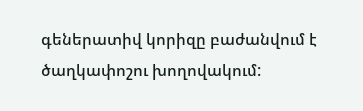գեներատիվ կորիզը բաժանվում է ծաղկափոշու խողովակում: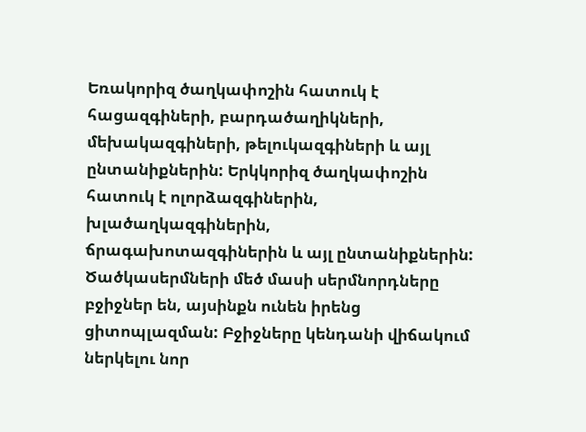Եռակորիզ ծաղկափոշին հատուկ է հացազգիների, բարդածաղիկների, մեխակազգիների, թելուկազգիների և այլ ընտանիքներին: Երկկորիզ ծաղկափոշին հատուկ է ոլորձազգիներին, խլածաղկազգիներին, ճրագախոտազգիներին և այլ ընտանիքներին: Ծածկասերմների մեծ մասի սերմնորդները բջիջներ են, այսինքն ունեն իրենց ցիտոպլազման: Բջիջները կենդանի վիճակում ներկելու նոր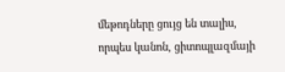մեթոդները ցույց են տալիս, որպես կանոն, ցիտոպլազմայի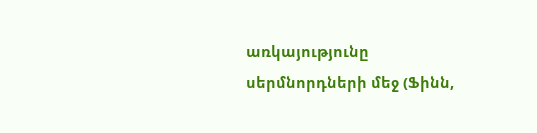առկայությունը սերմնորդների մեջ (Ֆինն,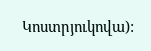Կոստրյուկովա):